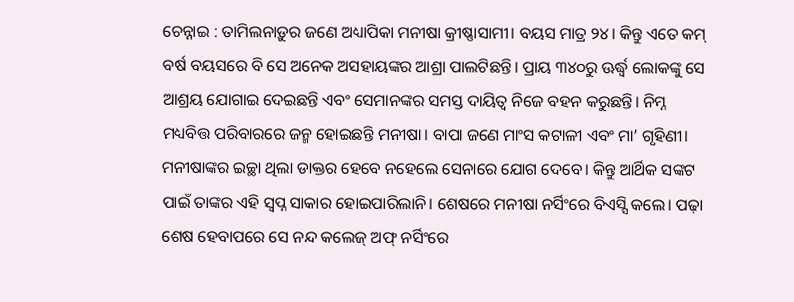ଚେନ୍ନାଇ : ତାମିଲନାଡ଼ୁର ଜଣେ ଅଧ୍ୟାପିକା ମନୀଷା କ୍ରୀଷ୍ଣାସାମୀ। ବୟସ ମାତ୍ର ୨୪। କିନ୍ତୁ ଏତେ କମ୍ ବର୍ଷ ବୟସରେ ବି ସେ ଅନେକ ଅସହାୟଙ୍କର ଆଶ୍ରା ପାଲଟିଛନ୍ତି। ପ୍ରାୟ ୩୪୦ରୁ ଊର୍ଦ୍ଧ୍ବ ଲୋକଙ୍କୁ ସେ ଆଶ୍ରୟ ଯୋଗାଇ ଦେଇଛନ୍ତି ଏବଂ ସେମାନଙ୍କର ସମସ୍ତ ଦାୟିତ୍ବ ନିଜେ ବହନ କରୁଛନ୍ତି। ନିମ୍ନ ମଧ୍ୟବିତ୍ତ ପରିବାରରେ ଜନ୍ମ ହୋଇଛନ୍ତି ମନୀଷା। ବାପା ଜଣେ ମାଂସ କଟାଳୀ ଏବଂ ମା’ ଗୃହିଣୀ। ମନୀଷାଙ୍କର ଇଚ୍ଛା ଥିଲା ଡାକ୍ତର ହେବେ ନହେଲେ ସେନାରେ ଯୋଗ ଦେବେ। କିନ୍ତୁ ଆର୍ଥିକ ସଙ୍କଟ ପାଇଁ ତାଙ୍କର ଏହି ସ୍ବପ୍ନ ସାକାର ହୋଇପାରିଲାନି। ଶେଷରେ ମନୀଷା ନର୍ସିଂରେ ବିଏସ୍ସି କଲେ। ପଢ଼ା ଶେଷ ହେବାପରେ ସେ ନନ୍ଦ କଲେଜ୍ ଅଫ୍ ନର୍ସିଂରେ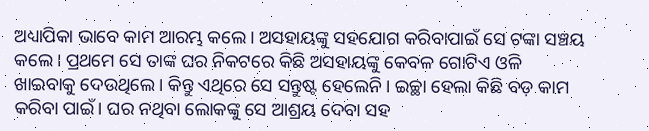ଅଧ୍ୟାପିକା ଭାବେ କାମ ଆରମ୍ଭ କଲେ। ଅସହାୟଙ୍କୁ ସହଯୋଗ କରିବାପାଇଁ ସେ ଟଙ୍କା ସଞ୍ଚୟ କଲେ। ପ୍ରଥମେ ସେ ତାଙ୍କ ଘର ନିକଟରେ କିଛି ଅସହାୟଙ୍କୁ କେବଳ ଗୋଟିଏ ଓଳି ଖାଇବାକୁ ଦେଉଥିଲେ। କିନ୍ତୁ ଏଥିରେ ସେ ସନ୍ତୁଷ୍ଟ ହେଲେନି। ଇଚ୍ଛା ହେଲା କିଛି ବଡ଼ କାମ କରିବା ପାଇଁ। ଘର ନଥିବା ଲୋକଙ୍କୁ ସେ ଆଶ୍ରୟ ଦେବା ସହ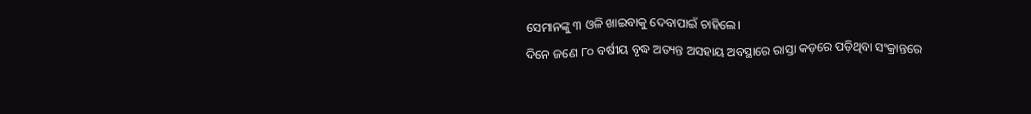ସେମାନଙ୍କୁ ୩ ଓଳି ଖାଇବାକୁ ଦେବାପାଇଁ ଚାହିଲେ।
ଦିନେ ଜଣେ ୮୦ ବର୍ଷୀୟ ବୃଦ୍ଧ ଅତ୍ୟନ୍ତ ଅସହାୟ ଅବସ୍ଥାରେ ରାସ୍ତା କଡ଼ରେ ପଡ଼ିଥିବା ସଂକ୍ରାନ୍ତରେ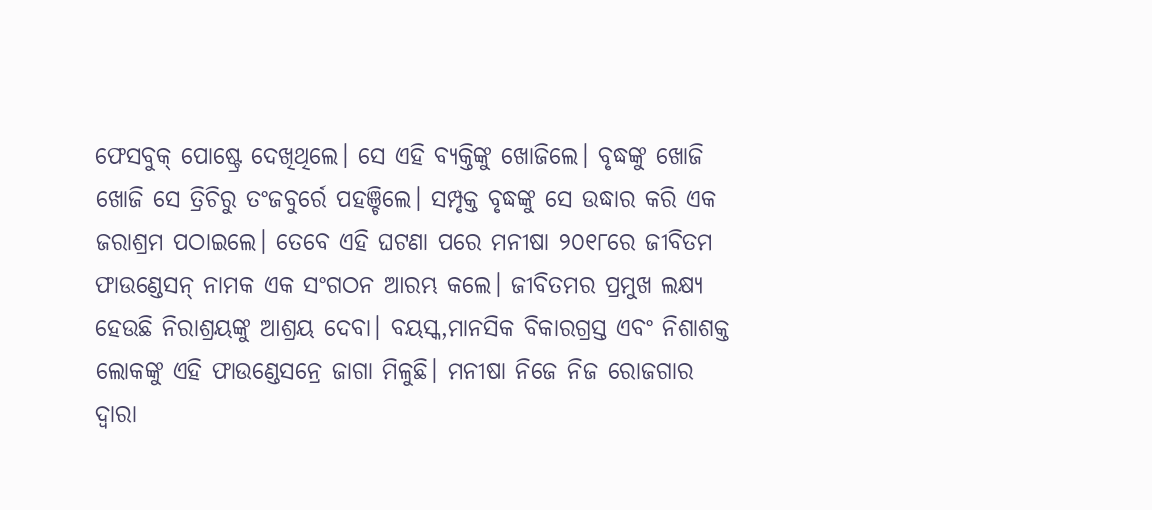ଫେସବୁକ୍ ପୋଷ୍ଟ୍ରେ ଦେଖିଥିଲେ। ସେ ଏହି ବ୍ୟକ୍ତିଙ୍କୁ ଖୋଜିଲେ। ବୃଦ୍ଧଙ୍କୁ ଖୋଜି ଖୋଜି ସେ ତ୍ରିଚିରୁ ତଂଜବୁର୍ରେ ପହଞ୍ଚିଲେ। ସମ୍ପୃକ୍ତ ବୃଦ୍ଧଙ୍କୁ ସେ ଉଦ୍ଧାର କରି ଏକ ଜରାଶ୍ରମ ପଠାଇଲେ। ତେବେ ଏହି ଘଟଣା ପରେ ମନୀଷା ୨୦୧୮ରେ ଜୀବିତମ ଫାଉଣ୍ଡେସନ୍ ନାମକ ଏକ ସଂଗଠନ ଆରମ୍ଭ କଲେ। ଜୀବିତମର ପ୍ରମୁଖ ଲକ୍ଷ୍ୟ ହେଉଛି ନିରାଶ୍ରୟଙ୍କୁ ଆଶ୍ରୟ ଦେବା। ବୟସ୍କ,ମାନସିକ ବିକାରଗ୍ରସ୍ତ ଏବଂ ନିଶାଶକ୍ତ ଲୋକଙ୍କୁ ଏହି ଫାଉଣ୍ଡେସନ୍ରେ ଜାଗା ମିଳୁଛି। ମନୀଷା ନିଜେ ନିଜ ରୋଜଗାର ଦ୍ବାରା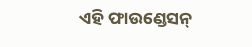ଏହି ଫାଉଣ୍ଡେସନ୍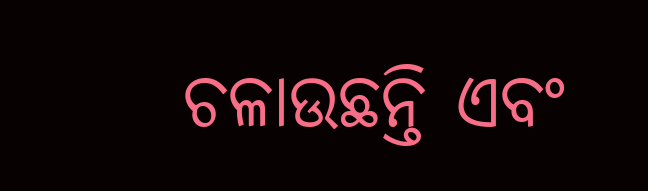ଚଳାଉଛନ୍ତି ଏବଂ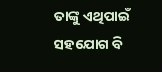ତାଙ୍କୁ ଏଥିପାଇଁ ସହଯୋଗ ବି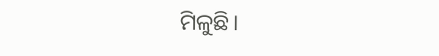ମିଳୁଛି।